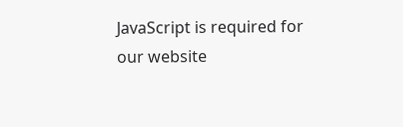JavaScript is required for our website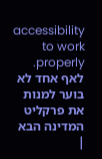accessibility to work properly. לאף אחד לא בוער למנות את פרקליט המדינה הבא |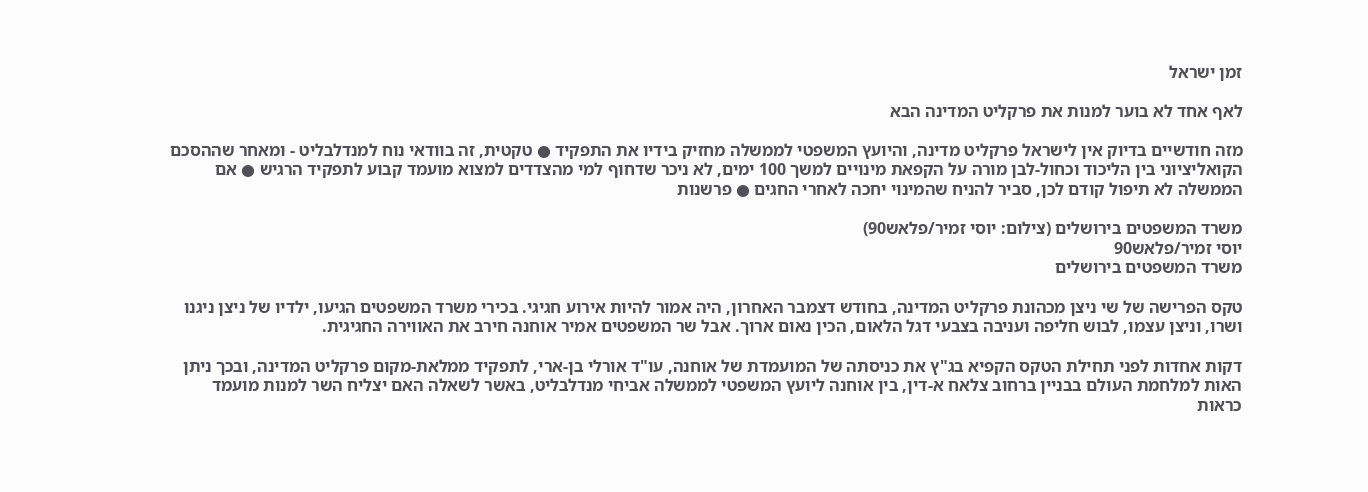זמן ישראל

לאף אחד לא בוער למנות את פרקליט המדינה הבא

מזה חודשיים בדיוק אין לישראל פרקליט מדינה, והיועץ המשפטי לממשלה מחזיק בידיו את התפקיד ● טקטית, זה בוודאי נוח למנדלבליט - ומאחר שההסכם הקואליציוני בין הליכוד וכחול-לבן מורה על הקפאת מינויים למשך 100 ימים, לא ניכר שדחוף למי מהצדדים למצוא מועמד קבוע לתפקיד הרגיש ● אם הממשלה לא תיפול קודם לכן, סביר להניח שהמינוי יחכה לאחרי החגים ● פרשנות

משרד המשפטים בירושלים (צילום: יוסי זמיר/פלאש90)
יוסי זמיר/פלאש90
משרד המשפטים בירושלים

טקס הפרישה של שי ניצן מכהונת פרקליט המדינה, בחודש דצמבר האחרון, היה אמור להיות אירוע חגיגי. בכירי משרד המשפטים הגיעו, ילדיו של ניצן ניגנו ושרו, וניצן עצמו, לבוש חליפה ועניבה בצבעי דגל הלאום, הכין נאום ארוך. אבל שר המשפטים אמיר אוחנה חירב את האווירה החגיגית.

דקות אחדות לפני תחילת הטקס הקפיא בג"ץ את כניסתה של המועמדת של אוחנה, עו"ד אורלי בן-ארי, לתפקיד ממלאת-מקום פרקליט המדינה, ובכך ניתן האות למלחמת העולם בבניין ברחוב צלאח א-דין, בין אוחנה ליועץ המשפטי לממשלה אביחי מנדלבליט, באשר לשאלה האם יצליח השר למנות מועמד כראות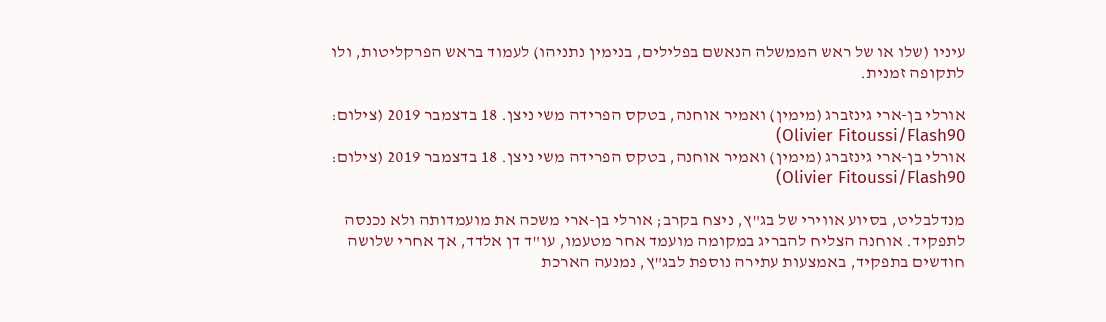עיניו (שלו או של ראש הממשלה הנאשם בפלילים, בנימין נתניהו) לעמוד בראש הפרקליטות, ולו לתקופה זמנית.

אורלי בן-ארי גינזברג (מימין) ואמיר אוחנה, בטקס הפרידה משי ניצן. 18 בדצמבר 2019 (צילום: Olivier Fitoussi/Flash90)
אורלי בן-ארי גינזברג (מימין) ואמיר אוחנה, בטקס הפרידה משי ניצן. 18 בדצמבר 2019 (צילום: Olivier Fitoussi/Flash90)

מנדלבליט, בסיוע אווירי של בג"ץ, ניצח בקרב; אורלי בן-ארי משכה את מועמדותה ולא נכנסה לתפקיד. אוחנה הצליח להבריג במקומה מועמד אחר מטעמו, עו"ד דן אלדד, אך אחרי שלושה חודשים בתפקיד, באמצעות עתירה נוספת לבג"ץ, נמנעה הארכת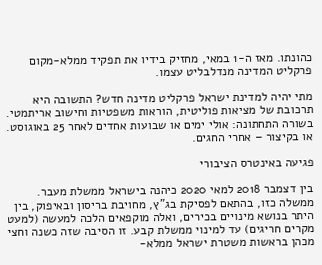כהונתו. מאז ה-1 במאי, מחזיק בידיו את תפקיד ממלא-מקום פרקליט המדינה מנדלבליט עצמו.

מתי יהיה למדינת ישראל פרקליט מדינה חדש? התשובה היא תרכובת של מציאות פוליטית, הוראות משפטיות וחישוב אריתמטי. בשורה התחתונה: אולי ימים או שבועות אחדים לאחר 25 באוגוסט. או בקיצור – אחרי החגים.

פגיעה באינטרס הציבורי

בין דצמבר 2018 למאי 2020 כיהנה בישראל ממשלת מעבר. ממשלה כזו, בהתאם לפסיקת בג"ץ, מחויבת בריסון ובאיפוק, בין היתר בנושא מינויים בכירים, ואלה מוקפאים הלכה למעשה (למעט מקרים חריגים) עד למינוי ממשלת קבע. זו הסיבה שזה כשנה וחצי מכהן בראשות משטרת ישראל ממלא-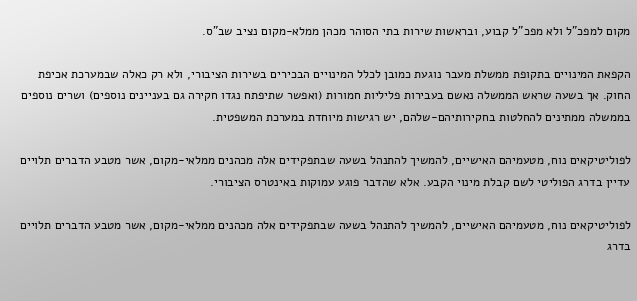מקום למפכ"ל ולא מפכ"ל קבוע, ובראשות שירות בתי הסוהר מכהן ממלא-מקום נציב שב"ס.

הקפאת המינויים בתקופת ממשלת מעבר נוגעת כמובן לכלל המינויים הבכירים בשירות הציבורי, ולא רק כאלה שבמערכת אכיפת החוק. אך בשעה שראש הממשלה נאשם בעבירות פליליות חמורות (ואפשר שתיפתח נגדו חקירה גם בעניינים נוספים) ושרים נוספים בממשלה ממתינים להחלטות בחקירותיהם-שלהם, יש רגישות מיוחדת במערכת המשפטית.

לפוליטיקאים נוח, מטעמיהם האישיים, להמשיך להתנהל בשעה שבתפקידים אלה מכהנים ממלאי-מקום, אשר מטבע הדברים תלויים עדיין בדרג הפוליטי לשם קבלת מינוי הקבע. אלא שהדבר פוגע עמוקות באינטרס הציבורי.

לפוליטיקאים נוח, מטעמיהם האישיים, להמשיך להתנהל בשעה שבתפקידים אלה מכהנים ממלאי-מקום, אשר מטבע הדברים תלויים בדרג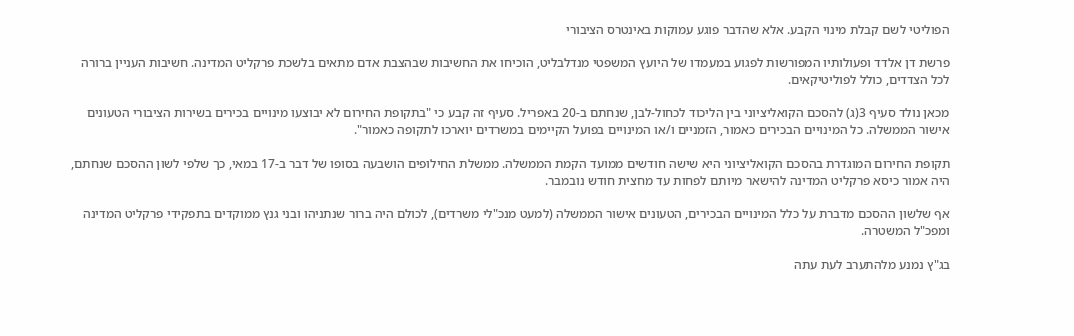הפוליטי לשם קבלת מינוי הקבע. אלא שהדבר פוגע עמוקות באינטרס הציבורי

פרשת דן אלדד ופעולותיו המפורשות לפגוע במעמדו של היועץ המשפטי מנדלבליט, הוכיחו את החשיבות שבהצבת אדם מתאים בלשכת פרקליט המדינה. חשיבות העניין ברורה לכל הצדדים, כולל לפוליטיקאים.

מכאן נולד סעיף 3(ג) להסכם הקואליציוני בין הליכוד לכחול-לבן, שנחתם ב-20 באפריל. סעיף זה קבע כי "בתקופת החירום לא יבוצעו מינויים בכירים בשירות הציבורי הטעונים אישור הממשלה. כל המינויים הבכירים כאמור, הזמניים ו/או המינויים בפועל הקיימים במשרדים יוארכו לתקופה כאמור".

תקופת החירום המוגדרת בהסכם הקואליציוני היא שישה חודשים ממועד הקמת הממשלה. ממשלת החילופים הושבעה בסופו של דבר ב-17 במאי, כך שלפי לשון ההסכם שנחתם, היה אמור כיסא פרקליט המדינה להישאר מיותם לפחות עד מחצית חודש נובמבר.

אף שלשון ההסכם מדברת על כלל המינויים הבכירים, הטעונים אישור הממשלה (למעט מנכ"לי משרדים), לכולם היה ברור שנתניהו ובני גנץ ממוקדים בתפקידי פרקליט המדינה ומפכ"ל המשטרה.

בג"ץ נמנע מלהתערב לעת עתה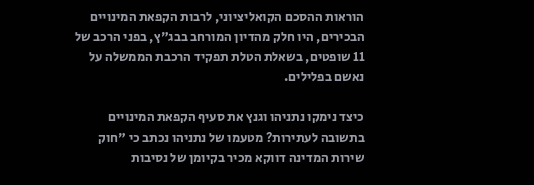הוראות ההסכם הקואליציוני, לרבות הקפאת המינויים הבכירים, היו חלק מהדיון המורחב בבג"ץ, בפני הרכב של 11 שופטים, בשאלת הטלת תפקיד הרכבת הממשלה על נאשם בפלילים.

כיצד נימקו נתניהו וגנץ את סעיף הקפאת המינויים בתשובה לעתירות? מטעמו של נתניהו נכתב כי "חוק שירות המדינה דווקא מכיר בקיומן של נסיבות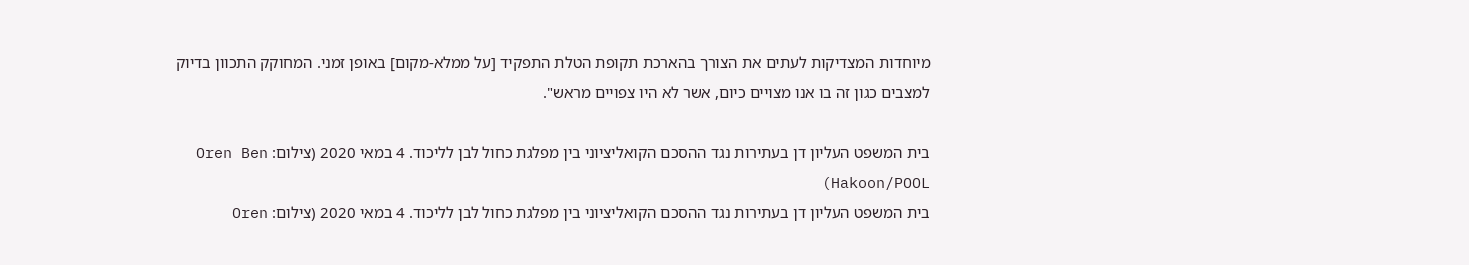מיוחדות המצדיקות לעתים את הצורך בהארכת תקופת הטלת התפקיד [על ממלא-מקום] באופן זמני. המחוקק התכוון בדיוק למצבים כגון זה בו אנו מצויים כיום, אשר לא היו צפויים מראש".

בית המשפט העליון דן בעתירות נגד ההסכם הקואליציוני בין מפלגת כחול לבן לליכוד. 4 במאי 2020 (צילום: Oren Ben Hakoon/POOL)
בית המשפט העליון דן בעתירות נגד ההסכם הקואליציוני בין מפלגת כחול לבן לליכוד. 4 במאי 2020 (צילום: Oren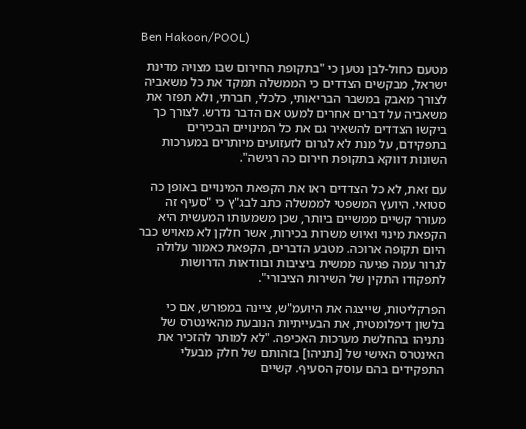Ben Hakoon/POOL)

מטעם כחול-לבן נטען כי "בתקופת החירום שבו מצויה מדינת ישראל, מבקשים הצדדים כי הממשלה תמקד את כל משאביה לצורך מאבק במשבר הבריאותי, כלכלי, חברתי, ולא תפזר את משאביה על דברים אחרים למעט אם הדבר נדרש. לצורך כך ביקשו הצדדים להשאיר גם את כל המינויים הבכירים בתפקידם, על מנת לא לגרום לזעזועים מיותרים במערכות השונות דווקא בתקופת חירום כה רגישה".

עם זאת, לא כל הצדדים ראו את הקפאת המינויים באופן כה סטואי. היועץ המשפטי לממשלה כתב לבג"ץ כי "סעיף זה מעורר קשיים ממשיים ביותר, שכן משמעותו המעשית היא הקפאת מינוי ואיוש משרות בכירות, אשר חלקן לא מאויש כבר היום תקופה ארוכה. מטבע הדברים, הקפאת כאמור עלולה לגרור עמה פגיעה ממשית ביציבות ובוודאות הדרושות לתפקודו התקין של השירות הציבורי".

הפרקליטות, שייצגה את היועמ"ש, ציינה במפורש, אם כי בלשון דיפלומטית, את הבעייתיות הנובעת מהאינטרס של נתניהו בהחלשת מערכות האכיפה. "לא למותר להזכיר את האינטרס האישי של [נתניהו] בזהותם של חלק מבעלי התפקידים בהם עוסק הסעיף. קשיים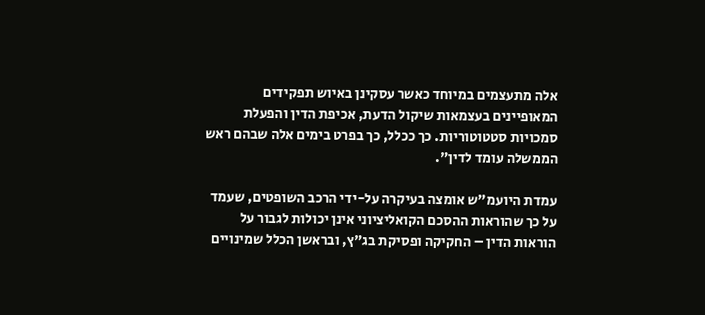אלה מתעצמים במיוחד כאשר עסקינן באיוש תפקידים המאופיינים בעצמאות שיקול הדעת, אכיפת הדין והפעלת סמכויות סטטוטוריות. כך ככלל, כך בפרט בימים אלה שבהם ראש הממשלה עומד לדין".

עמדת היועמ"ש אומצה בעיקרה על-ידי הרכב השופטים, שעמד על כך שהוראות ההסכם הקואליציוני אינן יכולות לגבור על הוראות הדין – החקיקה ופסיקת בג"ץ, ובראשן הכלל שמינויים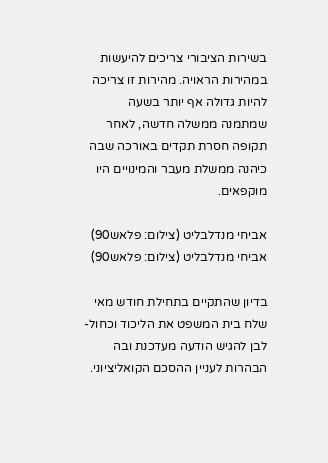בשירות הציבורי צריכים להיעשות במהירות הראויה. מהירות זו צריכה להיות גדולה אף יותר בשעה שמתמנה ממשלה חדשה, לאחר תקופה חסרת תקדים באורכה שבה כיהנה ממשלת מעבר והמינויים היו מוקפאים.

אביחי מנדלבליט (צילום: פלאש90)
אביחי מנדלבליט (צילום: פלאש90)

בדיון שהתקיים בתחילת חודש מאי שלח בית המשפט את הליכוד וכחול-לבן להגיש הודעה מעדכנת ובה הבהרות לעניין ההסכם הקואליציוני.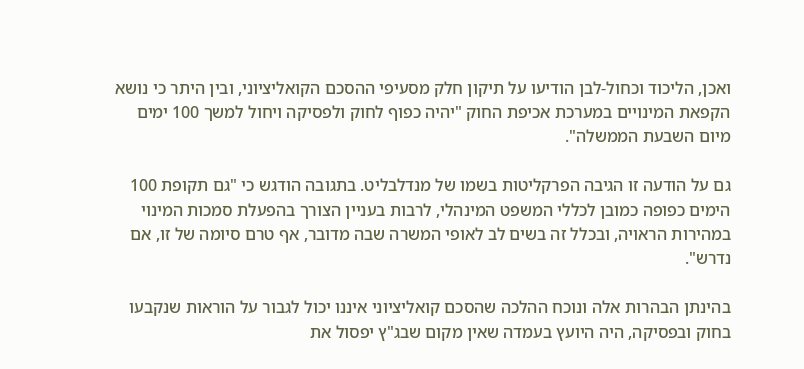ואכן, הליכוד וכחול-לבן הודיעו על תיקון חלק מסעיפי ההסכם הקואליציוני, ובין היתר כי נושא הקפאת המינויים במערכת אכיפת החוק "יהיה כפוף לחוק ולפסיקה ויחול למשך 100 ימים מיום השבעת הממשלה".

גם על הודעה זו הגיבה הפרקליטות בשמו של מנדלבליט. בתגובה הודגש כי "גם תקופת 100 הימים כפופה כמובן לכללי המשפט המינהלי, לרבות בעניין הצורך בהפעלת סמכות המינוי במהירות הראויה, ובכלל זה בשים לב לאופי המשרה שבה מדובר, אף טרם סיומה של זו, אם נדרש".

בהינתן הבהרות אלה ונוכח ההלכה שהסכם קואליציוני איננו יכול לגבור על הוראות שנקבעו בחוק ובפסיקה, היה היועץ בעמדה שאין מקום שבג"ץ יפסול את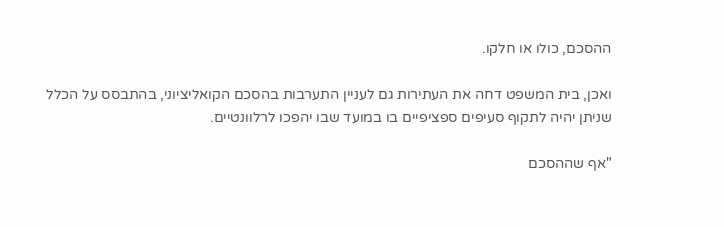ההסכם, כולו או חלקו.

ואכן, בית המשפט דחה את העתירות גם לעניין התערבות בהסכם הקואליציוני, בהתבסס על הכלל שניתן יהיה לתקוף סעיפים ספציפיים בו במועד שבו יהפכו לרלוונטיים.

"אף שההסכם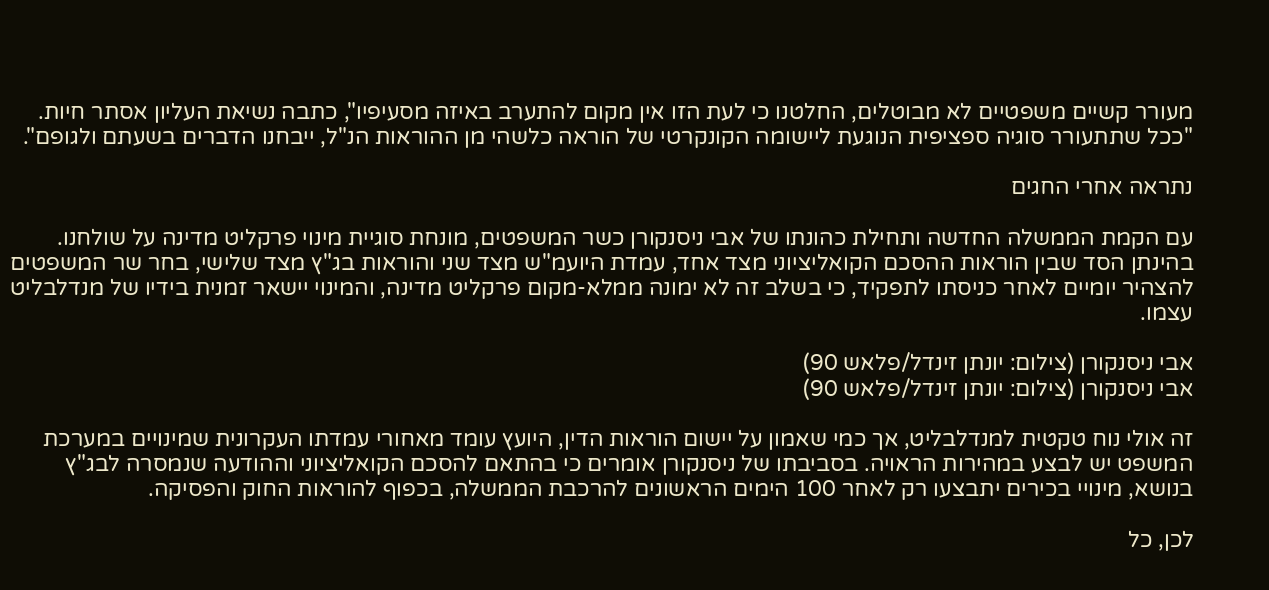מעורר קשיים משפטיים לא מבוטלים, החלטנו כי לעת הזו אין מקום להתערב באיזה מסעיפיו", כתבה נשיאת העליון אסתר חיות. "ככל שתתעורר סוגיה ספציפית הנוגעת ליישומה הקונקרטי של הוראה כלשהי מן ההוראות הנ"ל, ייבחנו הדברים בשעתם ולגופם".

נתראה אחרי החגים

עם הקמת הממשלה החדשה ותחילת כהונתו של אבי ניסנקורן כשר המשפטים, מונחת סוגיית מינוי פרקליט מדינה על שולחנו. בהינתן הסד שבין הוראות ההסכם הקואליציוני מצד אחד, עמדת היועמ"ש מצד שני והוראות בג"ץ מצד שלישי, בחר שר המשפטים להצהיר יומיים לאחר כניסתו לתפקיד, כי בשלב זה לא ימונה ממלא-מקום פרקליט מדינה, והמינוי יישאר זמנית בידיו של מנדלבליט עצמו.

אבי ניסנקורן (צילום: יונתן זינדל/פלאש 90)
אבי ניסנקורן (צילום: יונתן זינדל/פלאש 90)

זה אולי נוח טקטית למנדלבליט, אך כמי שאמון על יישום הוראות הדין, היועץ עומד מאחורי עמדתו העקרונית שמינויים במערכת המשפט יש לבצע במהירות הראויה. בסביבתו של ניסנקורן אומרים כי בהתאם להסכם הקואליציוני וההודעה שנמסרה לבג"ץ בנושא, מינויי בכירים יתבצעו רק לאחר 100 הימים הראשונים להרכבת הממשלה, בכפוף להוראות החוק והפסיקה.

לכן, כל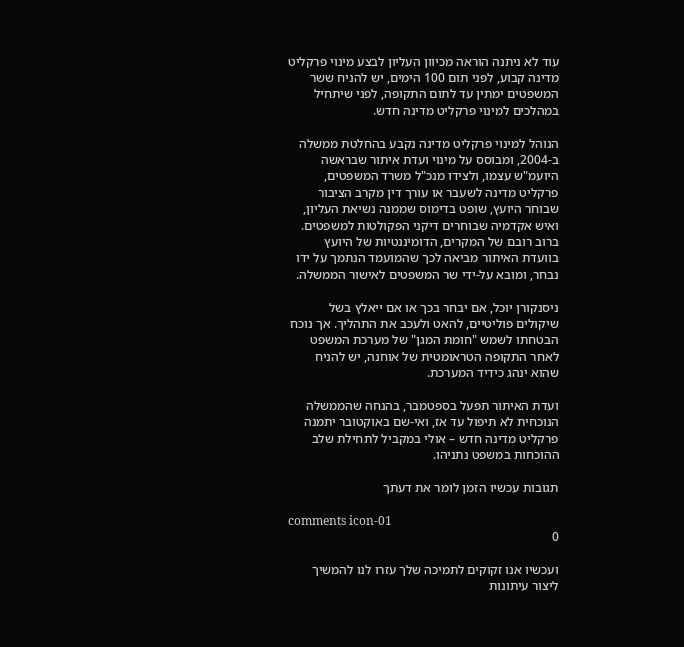עוד לא ניתנה הוראה מכיוון העליון לבצע מינוי פרקליט מדינה קבוע, לפני תום 100 הימים, יש להניח ששר המשפטים ימתין עד לתום התקופה, לפני שיתחיל במהלכים למינוי פרקליט מדינה חדש.

הנוהל למינוי פרקליט מדינה נקבע בהחלטת ממשלה ב-2004, ומבוסס על מינוי ועדת איתור שבראשה היועמ"ש עצמו, ולצידו מנכ"ל משרד המשפטים, פרקליט מדינה לשעבר או עורך דין מקרב הציבור שבוחר היועץ, שופט בדימוס שממנה נשיאת העליון, ואיש אקדמיה שבוחרים דיקני הפקולטות למשפטים. ברוב רובם של המקרים, הדומיננטיות של היועץ בוועדת האיתור מביאה לכך שהמועמד הנתמך על ידו נבחר, ומובא על-ידי שר המשפטים לאישור הממשלה.

ניסנקורן יוכל, אם יבחר בכך או אם ייאלץ בשל שיקולים פוליטיים, להאט ולעכב את התהליך. אך נוכח הבטחתו לשמש "חומת המגן" של מערכת המשפט לאחר התקופה הטראומטית של אוחנה, יש להניח שהוא ינהג כידיד המערכת.

ועדת האיתור תפעל בספטמבר, בהנחה שהממשלה הנוכחית לא תיפול עד אז, ואי-שם באוקטובר יתמנה פרקליט מדינה חדש – אולי במקביל לתחילת שלב ההוכחות במשפט נתניהו.

תגובות עכשיו הזמן לומר את דעתך

comments icon-01
0

ועכשיו אנו זקוקים לתמיכה שלך עזרו לנו להמשיך ליצור עיתונות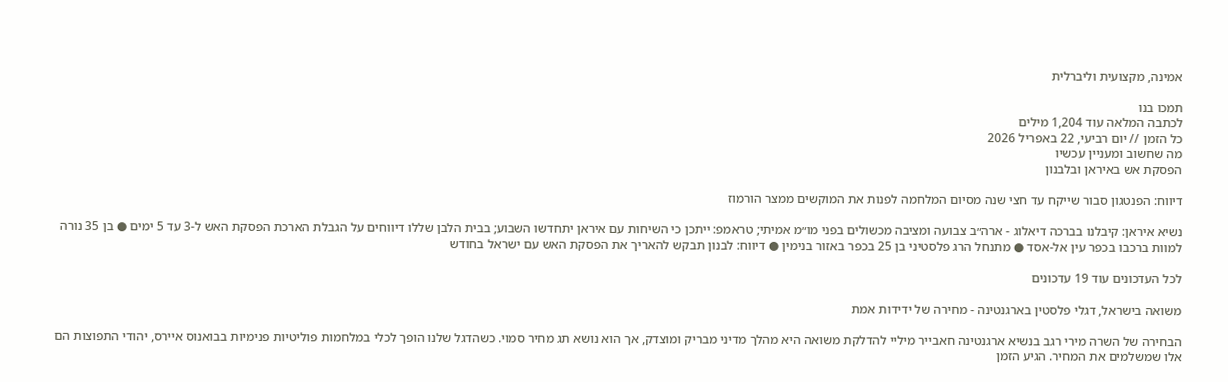אמינה, מקצועית וליברלית

תמכו בנו
לכתבה המלאה עוד 1,204 מילים
כל הזמן // יום רביעי, 22 באפריל 2026
מה שחשוב ומעניין עכשיו
הפסקת אש באיראן ובלבנון

דיווח: הפנטגון סבור שייקח עד חצי שנה מסיום המלחמה לפנות את המוקשים ממצר הורמוז

נשיא איראן: קיבלנו בברכה דיאלוג - ארה״ב צבועה ומציבה מכשולים בפני מו״מ אמיתי; טראמפ: ייתכן כי השיחות עם איראן יתחדשו השבוע; בבית הלבן שללו דיווחים על הגבלת הארכת הפסקת האש ל-3 עד 5 ימים ● בן 35 נורה למוות ברכבו בכפר עין אל-אסד ● מתנחל הרג פלסטיני בן 25 בכפר באזור בנימין ● דיווח: לבנון תבקש להאריך את הפסקת האש עם ישראל בחודש

לכל העדכונים עוד 19 עדכונים

משואה בישראל, דגלי פלסטין בארגנטינה - מחירה של ידידות אמת

הבחירה של השרה מירי רגב בנשיא ארגנטינה חאבייר מיליי להדלקת משואה היא מהלך מדיני מבריק ומוצדק, אך הוא נושא תג מחיר סמוי. כשהדגל שלנו הופך לכלי במלחמות פוליטיות פנימיות בבואנוס איירס, יהודי התפוצות הם אלו שמשלמים את המחיר. הגיע הזמן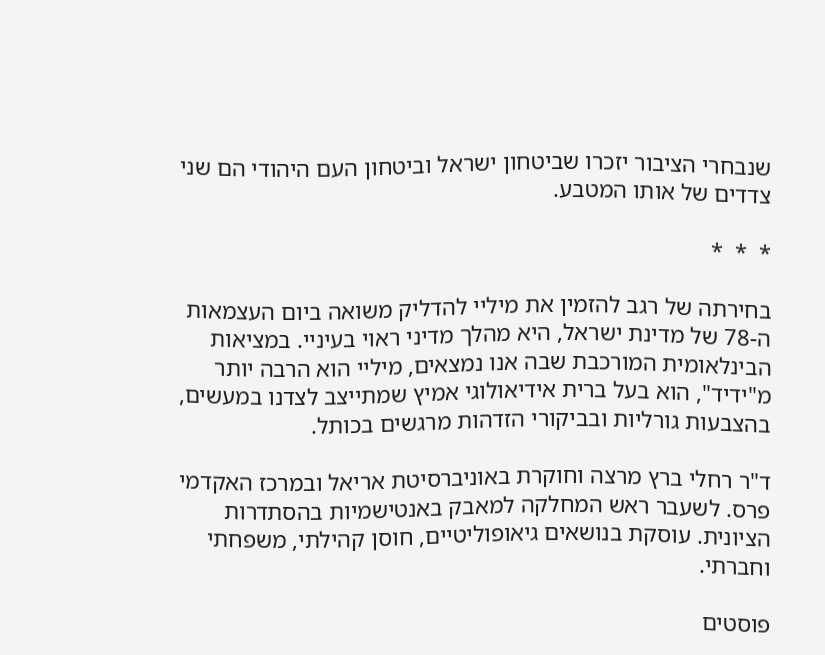שנבחרי הציבור יזכרו שביטחון ישראל וביטחון העם היהודי הם שני צדדים של אותו המטבע.

*  *  *

בחירתה של רגב להזמין את מיליי להדליק משואה ביום העצמאות ה-78 של מדינת ישראל, היא מהלך מדיני ראוי בעיניי. במציאות הבינלאומית המורכבת שבה אנו נמצאים, מיליי הוא הרבה יותר מ"ידיד", הוא בעל ברית אידיאולוגי אמיץ שמתייצב לצדנו במעשים, בהצבעות גורליות ובביקורי הזדהות מרגשים בכותל.

ד"ר רחלי ברץ מרצה וחוקרת באוניברסיטת אריאל ובמרכז האקדמי פרס. לשעבר ראש המחלקה למאבק באנטישמיות בהסתדרות הציונית. עוסקת בנושאים גיאופוליטיים, חוסן קהילתי, משפחתי וחברתי.

פוסטים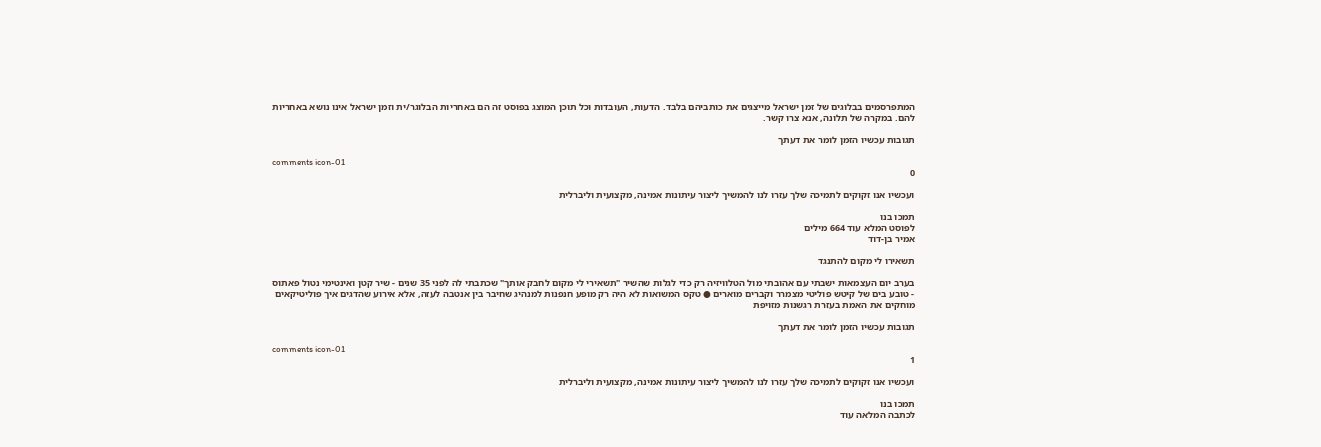המתפרסמים בבלוגים של זמן ישראל מייצגים את כותביהם בלבד. הדעות, העובדות וכל תוכן המוצג בפוסט זה הם באחריות הבלוגר/ית וזמן ישראל אינו נושא באחריות להם. במקרה של תלונה, אנא צרו קשר.

תגובות עכשיו הזמן לומר את דעתך

comments icon-01
0

ועכשיו אנו זקוקים לתמיכה שלך עזרו לנו להמשיך ליצור עיתונות אמינה, מקצועית וליברלית

תמכו בנו
לפוסט המלא עוד 664 מילים
אמיר בן-דוד

תשאירו לי מקום להתנגד

בערב יום העצמאות ישבתי עם אהובתי מול הטלוויזיה רק כדי לגלות שהשיר "תשאירי לי מקום לחבק אותך" שכתבתי לה לפני 35 שנים - שיר קטן ואינטימי נטול פאתוס - טובע בים של קיטש פוליטי מצמרר וקברים מוארים ● טקס המשואות לא היה רק מופע חנפנות למנהיג שחיבר בין אנטבה לעזה, אלא אירוע שהדגים איך פוליטיקאים מוחקים את האמת בעזרת רגשנות מזויפת

תגובות עכשיו הזמן לומר את דעתך

comments icon-01
1

ועכשיו אנו זקוקים לתמיכה שלך עזרו לנו להמשיך ליצור עיתונות אמינה, מקצועית וליברלית

תמכו בנו
לכתבה המלאה עוד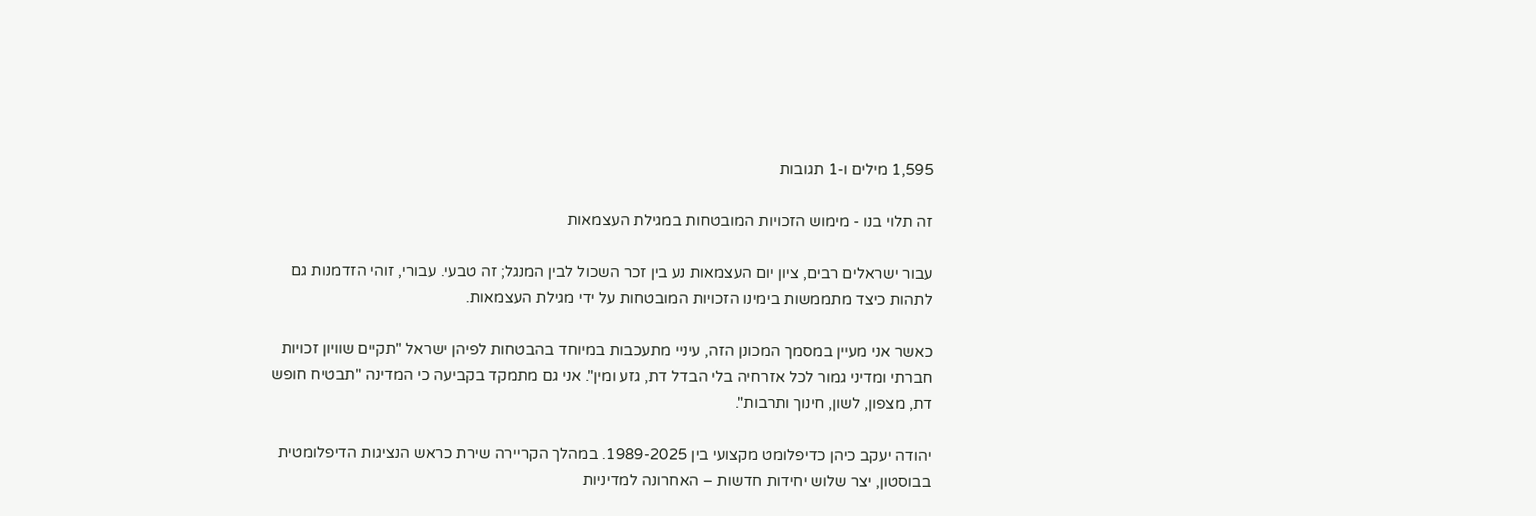1,595 מילים ו-1 תגובות

זה תלוי בנו - מימוש הזכויות המובטחות במגילת העצמאות

עבור ישראלים רבים, ציון יום העצמאות נע בין זכר השכול לבין המנגל; זה טבעי. עבורי, זוהי הזדמנות גם לתהות כיצד מתממשות בימינו הזכויות המובטחות על ידי מגילת העצמאות.

כאשר אני מעיין במסמך המכונן הזה, עיניי מתעכבות במיוחד בהבטחות לפיהן ישראל "תקיים שוויון זכויות חברתי ומדיני גמור לכל אזרחיה בלי הבדל דת, גזע ומין". אני גם מתמקד בקביעה כי המדינה "תבטיח חופש דת, מצפון, לשון, חינוך ותרבות".

יהודה יעקב כיהן כדיפלומט מקצועי בין 1989-2025. במהלך הקריירה שירת כראש הנציגות הדיפלומטית בבוסטון, יצר שלוש יחידות חדשות – האחרונה למדיניות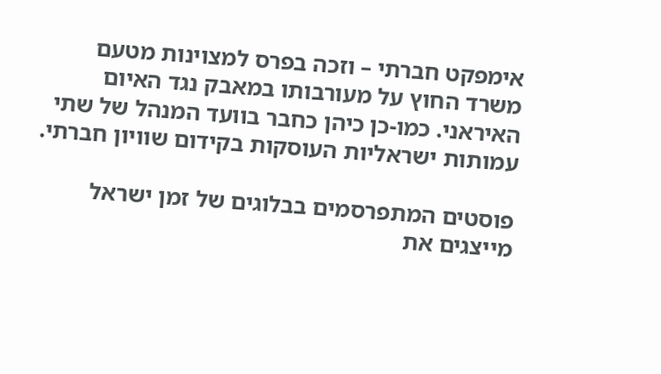אימפקט חברתי – וזכה בפרס למצוינות מטעם משרד החוץ על מעורבותו במאבק נגד האיום האיראני. כמו-כן כיהן כחבר בוועד המנהל של שתי עמותות ישראליות העוסקות בקידום שוויון חברתי.

פוסטים המתפרסמים בבלוגים של זמן ישראל מייצגים את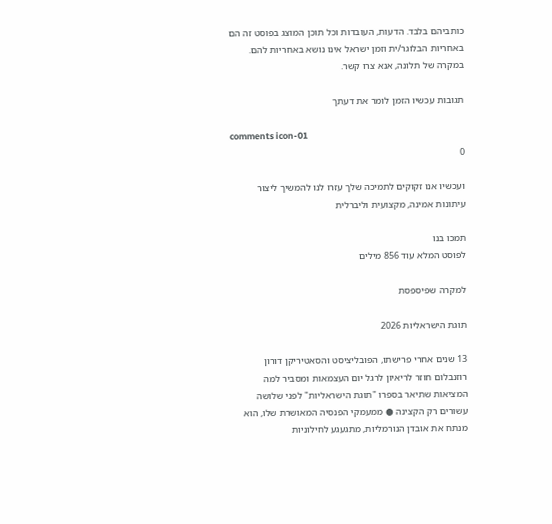כותביהם בלבד. הדעות, העובדות וכל תוכן המוצג בפוסט זה הם באחריות הבלוגר/ית וזמן ישראל אינו נושא באחריות להם. במקרה של תלונה, אנא צרו קשר.

תגובות עכשיו הזמן לומר את דעתך

comments icon-01
0

ועכשיו אנו זקוקים לתמיכה שלך עזרו לנו להמשיך ליצור עיתונות אמינה, מקצועית וליברלית

תמכו בנו
לפוסט המלא עוד 856 מילים

למקרה שפיספסת

תוגת הישראליות 2026

13 שנים אחרי פרישתו, הפובליציסט והסאטיריקן דורון רוזנבלום חוזר לריאיון לרגל יום העצמאות ומסביר למה המציאות שתיאר בספרו "תוגת הישראליות" לפני שלושה עשורים רק הקצינה ● ממעמקי הפנסיה המאושרת שלו, הוא מנתח את אובדן הנורמליות, מתגעגע לחילוניות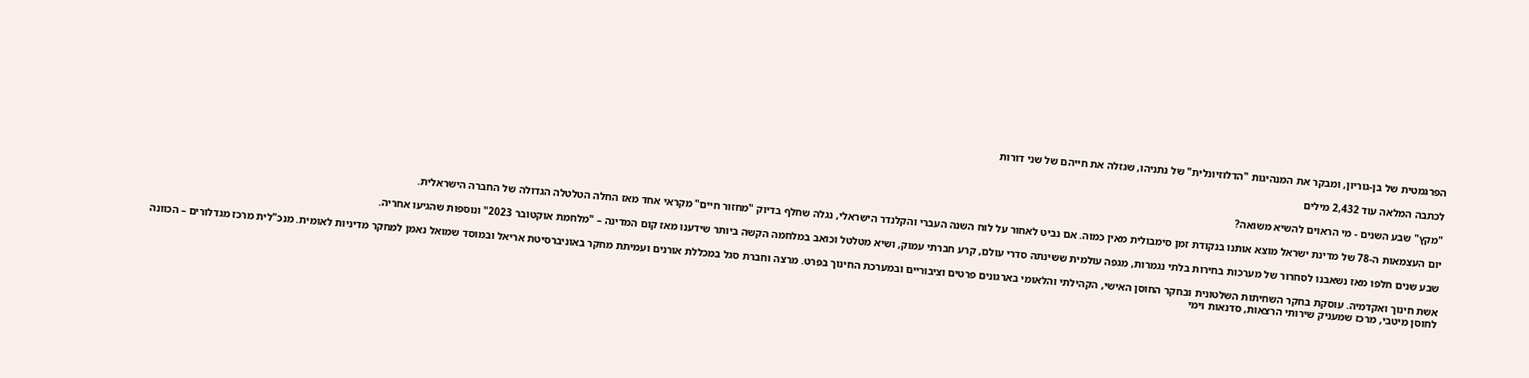הפרגמטית של בן-גוריון, ומבקר את המנהיגות "הדלוזיונלית" של נתניהו, שגזלה את חייהם של שני דורות

לכתבה המלאה עוד 2,432 מילים

"מקץ" שבע השנים - מי הראוים להשיא משואה?

יום העצמאות ה-78 של מדינת ישראל מוצא אותנו בנקודת זמן סימבולית מאין כמוה. אם נביט לאחור על לוח השנה העברי והקלנדר הישראלי, נגלה שחלף בדיוק "מחזור חיים" מקראי אחד מאז החלה הטלטלה הגדולה של החברה הישראלית.

שבע שנים חלפו מאז נשאבנו לסחרור של מערכות בחירות בלתי נגמרות, מגפה עולמית ששינתה סדרי עולם, קרע חברתי עמוק, ושיא מטלטל וכואב במלחמה הקשה ביותר שידענו מאז קום המדינה – "מלחמת אוקטובר 2023" ונוספות שהגיעו אחריה.

אשת חינוך ואקדמיה. עוסקת בחקר השחיתות השלטונית ובחקר החוסן האישי, הקהילתי והלאומי בארגונים פרטים וציבוריים ובמערכת החינוך בפרט. מרצה וחברת סגל במכללת אורנים ועמיתת מחקר באוניברסיטת אריאל ובמוסד שמואל נאמן למחקר מדיניות לאומית. מנכ"לית מרכז מגדלורים – הכוונה לחוסן מיטבי, מרכז שמעניק שירותי הרצאות, סדנאות וימי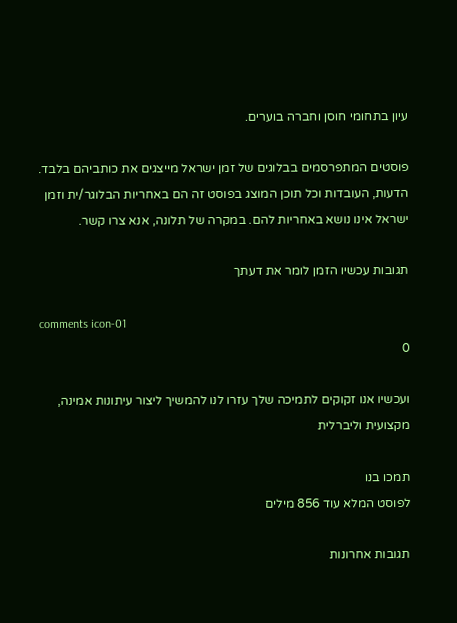עיון בתחומי חוסן וחברה בוערים.

פוסטים המתפרסמים בבלוגים של זמן ישראל מייצגים את כותביהם בלבד. הדעות, העובדות וכל תוכן המוצג בפוסט זה הם באחריות הבלוגר/ית וזמן ישראל אינו נושא באחריות להם. במקרה של תלונה, אנא צרו קשר.

תגובות עכשיו הזמן לומר את דעתך

comments icon-01
0

ועכשיו אנו זקוקים לתמיכה שלך עזרו לנו להמשיך ליצור עיתונות אמינה, מקצועית וליברלית

תמכו בנו
לפוסט המלא עוד 856 מילים

תגובות אחרונות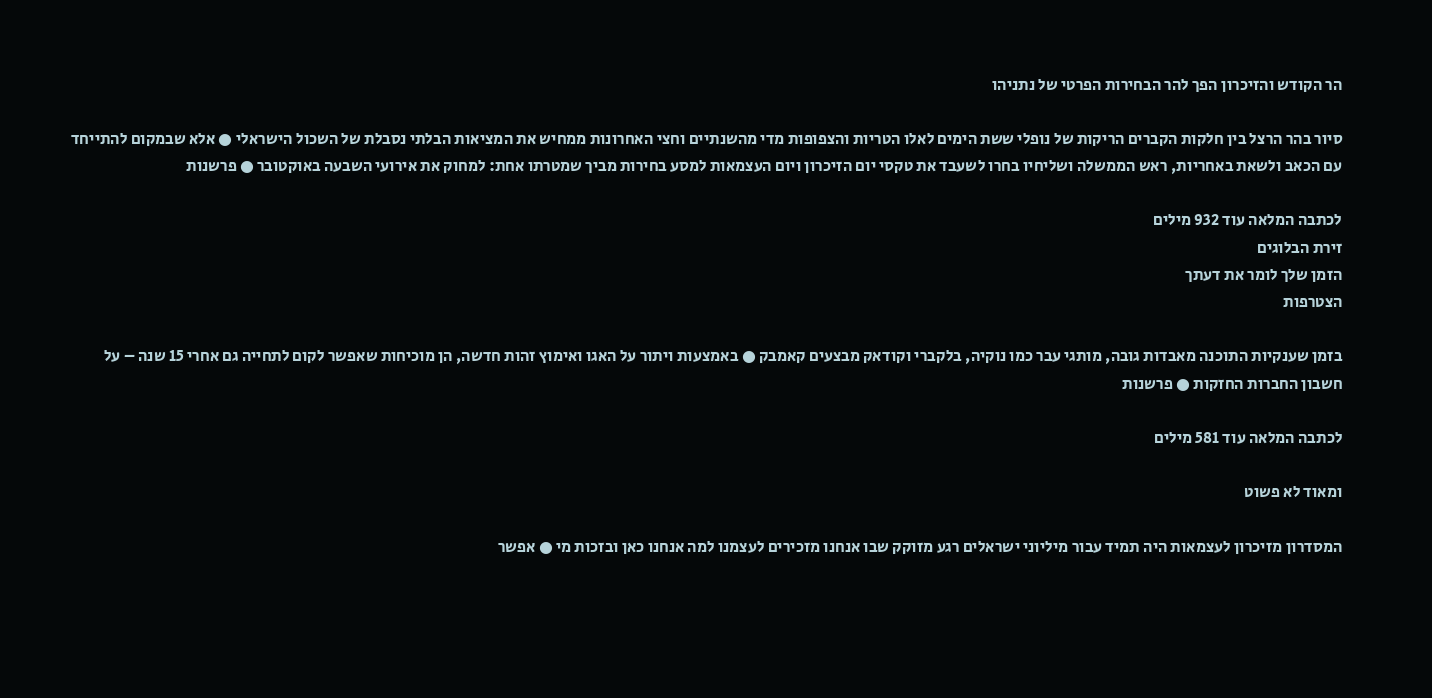הר הקודש והזיכרון הפך להר הבחירות הפרטי של נתניהו

סיור בהר הרצל בין חלקות הקברים הריקות של נופלי ששת הימים לאלו הטריות והצפופות מדי מהשנתיים וחצי האחרונות ממחיש את המציאות הבלתי נסבלת של השכול הישראלי ● אלא שבמקום להתייחד עם הכאב ולשאת באחריות, ראש הממשלה ושליחיו בחרו לשעבד את טקסי יום הזיכרון ויום העצמאות למסע בחירות מביך שמטרתו אחת: למחוק את אירועי השבעה באוקטובר ● פרשנות

לכתבה המלאה עוד 932 מילים
זירת הבלוגים
הזמן שלך לומר את דעתך
הצטרפות

בזמן שענקיות התוכנה מאבדות גובה, מותגי עבר כמו נוקיה, בלקברי וקודאק מבצעים קאמבק ● באמצעות ויתור על האגו ואימוץ זהות חדשה, הן מוכיחות שאפשר לקום לתחייה גם אחרי 15 שנה – על חשבון החברות החזקות ● פרשנות

לכתבה המלאה עוד 581 מילים

ומאוד לא פשוט

המסדרון מזיכרון לעצמאות היה תמיד עבור מיליוני ישראלים רגע מזוקק שבו אנחנו מזכירים לעצמנו למה אנחנו כאן ובזכות מי ● אפשר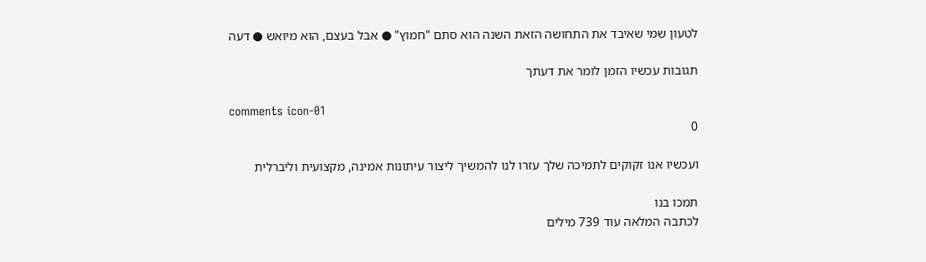לטעון שמי שאיבד את התחושה הזאת השנה הוא סתם "חמוץ" ● אבל בעצם, הוא מיואש ● דעה

תגובות עכשיו הזמן לומר את דעתך

comments icon-01
0

ועכשיו אנו זקוקים לתמיכה שלך עזרו לנו להמשיך ליצור עיתונות אמינה, מקצועית וליברלית

תמכו בנו
לכתבה המלאה עוד 739 מילים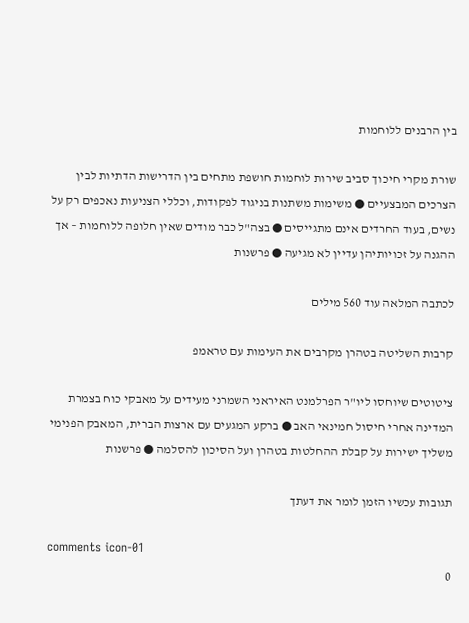בין הרבנים ללוחמות

שורת מקרי חיכוך סביב שירות לוחמות חושפת מתחים בין הדרישות הדתיות לבין הצרכים המבצעיים ● משימות משתנות בניגוד לפקודות, וכללי הצניעות נאכפים רק על נשים, בעוד החרדים אינם מתגייסים ● בצה"ל כבר מודים שאין חלופה ללוחמות – אך ההגנה על זכויותיהן עדיין לא מגיעה ● פרשנות

לכתבה המלאה עוד 560 מילים

קרבות השליטה בטהרן מקרבים את העימות עם טראמפ

ציטוטים שיוחסו ליו"ר הפרלמנט האיראני השמרני מעידים על מאבקי כוח בצמרת המדינה אחרי חיסול חמינאי האב ● ברקע המגעים עם ארצות הברית, המאבק הפנימי משליך ישירות על קבלת ההחלטות בטהרן ועל הסיכון להסלמה ● פרשנות

תגובות עכשיו הזמן לומר את דעתך

comments icon-01
0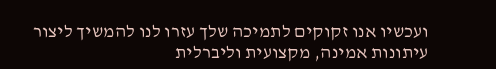ועכשיו אנו זקוקים לתמיכה שלך עזרו לנו להמשיך ליצור עיתונות אמינה, מקצועית וליברלית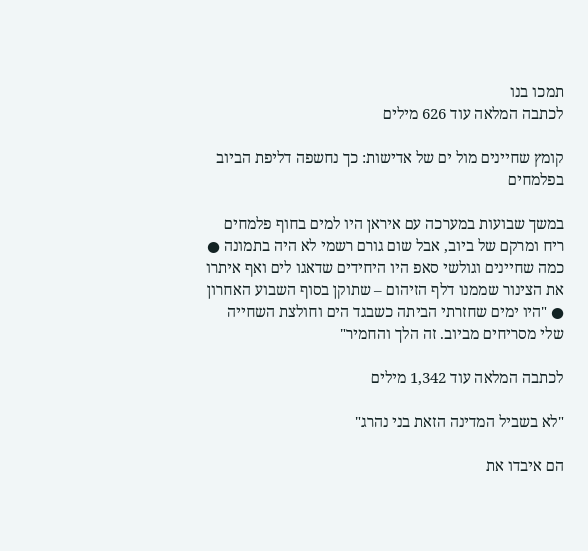תמכו בנו
לכתבה המלאה עוד 626 מילים

קומץ שחיינים מול ים של אדישות: כך נחשפה דליפת הביוב בפלמחים

במשך שבועות במערכה עם איראן היו למים בחוף פלמחים ריח ומרקם של ביוב, אבל שום גורם רשמי לא היה בתמונה ● כמה שחיינים וגולשי סאפ היו היחידים שדאגו לים ואף איתרו את הצינור שממנו דלף הזיהום – שתוקן בסוף השבוע האחרון ● "היו ימים שחזרתי הביתה כשבגד הים וחולצת השחייה שלי מסריחים מביוב. זה הלך והחמיר"

לכתבה המלאה עוד 1,342 מילים

"לא בשביל המדינה הזאת בני נהרג"

הם איבדו את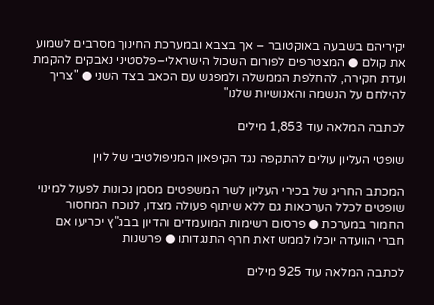יקיריהם בשבעה באוקטובר – אך בצבא ובמערכת החינוך מסרבים לשמוע את קולם ● המצטרפים לפורום השכול הישראלי–פלסטיני נאבקים להקמת ועדת חקירה, להחלפת הממשלה ולמפגש עם הכאב בצד השני ● "צריך להילחם על הנשמה והאנושיות שלנו"

לכתבה המלאה עוד 1,853 מילים

שופטי העליון עולים להתקפה נגד הקיפאון המניפולטיבי של לוין

המכתב החריג של בכירי העליון לשר המשפטים מסמן נכונות לפעול למינוי שופטים לכלל הערכאות גם ללא שיתוף פעולה מצדו, לנוכח המחסור החמור במערכת ● פרסום רשימות המועמדים והדיון בבג"ץ יכריעו אם חברי הוועדה יוכלו לממש זאת חרף התנגדותו ● פרשנות

לכתבה המלאה עוד 925 מילים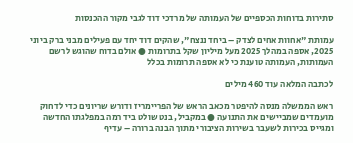סתירות בדוחות הכספיים של העמותה של מרדכי דוד לגבי מקור ההכנסות

עמותת "אחוות אחים לצדק – ביחד ננצח", שהקים דוד יחד עם פעילים מבני ברק ביוני 2025, אספה במהלך 2025 מעל מיליון שקל בתרומות ● אולם בדוח שהוגש לרשם העמותות, העמותה טוענת כי לא אספה תרומות בכלל

לכתבה המלאה עוד 460 מילים

ראש הממשלה מנסה להיפטר מכאב הראש של הפריימריז ודורש שריונים כדי לדחוק מועמדים שמביישים את התנועה ● במקביל, בנט שולט ביד רמה במפלגתו החדשה ומגייס בכירות לשעבר בשירות הציבורי מתוך הבנה ברורה – עדיף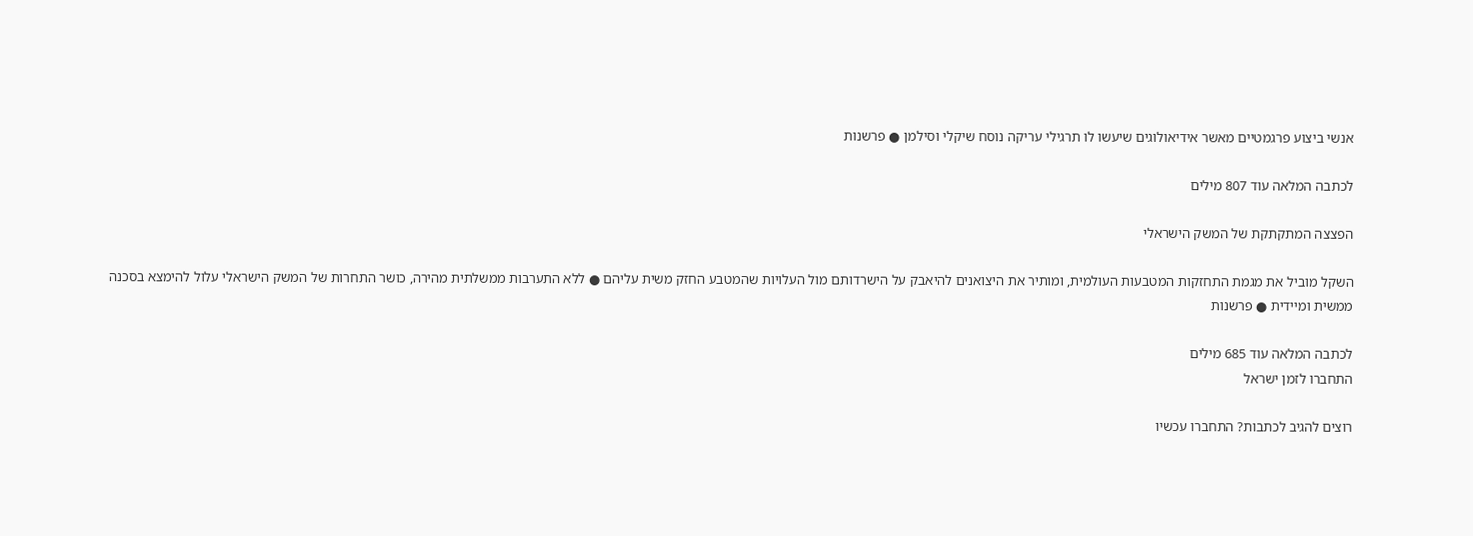אנשי ביצוע פרגמטיים מאשר אידיאולוגים שיעשו לו תרגילי עריקה נוסח שיקלי וסילמן ● פרשנות

לכתבה המלאה עוד 807 מילים

הפצצה המתקתקת של המשק הישראלי

השקל מוביל את מגמת התחזקות המטבעות העולמית, ומותיר את היצואנים להיאבק על הישרדותם מול העלויות שהמטבע החזק משית עליהם ● ללא התערבות ממשלתית מהירה, כושר התחרות של המשק הישראלי עלול להימצא בסכנה ממשית ומיידית ● פרשנות

לכתבה המלאה עוד 685 מילים
התחברו לזמן ישראל

רוצים להגיב לכתבות? התחברו עכשיו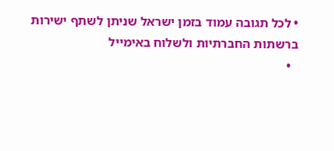• לכל תגובה עמוד בזמן ישראל שניתן לשתף ישירות ברשתות החברתיות ולשלוח באימייל
  •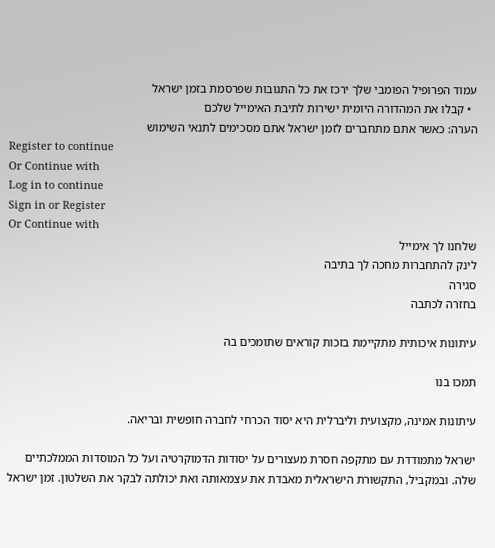עמוד הפרופיל הפומבי שלך ירכז את כל התגובות שפרסמת בזמן ישראל
  • קבלו את המהדורה היומית ישירות לתיבת האימייל שלכם
הערה: כאשר אתם מתחברים לזמן ישראל אתם מסכימים לתנאי השימוש
Register to continue
Or Continue with
Log in to continue
Sign in or Register
Or Continue with
שלחנו לך אימייל
לינק להתחברות מחכה לך בתיבה
סגירה
בחזרה לכתבה

עיתונות איכותית מתקיימת בזכות קוראים שתומכים בה

תמכו בנו

עיתונות אמינה, מקצועית וליברלית היא יסוד הכרחי לחברה חופשית ובריאה.

ישראל מתמודדת עם מתקפה חסרת מעצורים על יסודות הדמוקרטיה ועל כל המוסדות הממלכתיים שלה. ובמקביל, התקשורת הישראלית מאבדת את עצמאותה ואת יכולתה לבקר את השלטון. זמן ישראל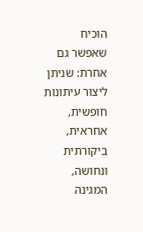הוכיח שאפשר גם אחרת: שניתן ליצור עיתונות חופשית, אחראית, ביקורתית ונחושה, המגינה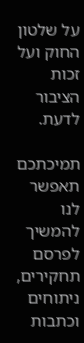על שלטון החוק ועל זכות הציבור לדעת.

תמיכתכם תאפשר לנו להמשיך לפרסם תחקירים, ניתוחים וכתבות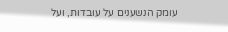עומק הנשענים על עובדות, ועל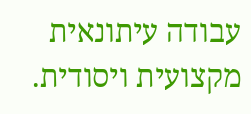עבודה עיתונאית מקצועית ויסודית.